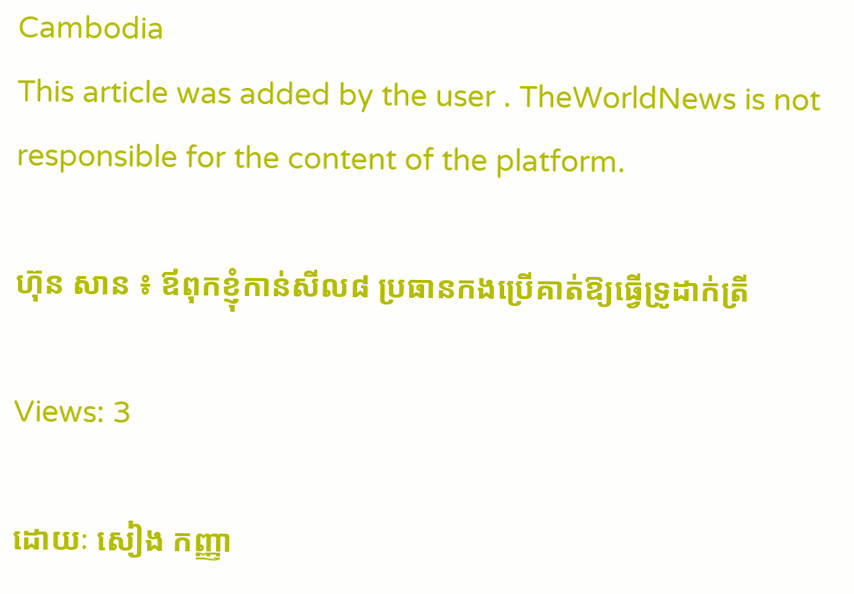Cambodia
This article was added by the user . TheWorldNews is not responsible for the content of the platform.

ហ៊ុន សាន ៖ ឪពុកខ្ញុំកាន់សីល៨ ប្រធានកងប្រើគាត់ឱ្យធ្វើទ្រូដាក់ត្រី

Views: 3

ដោយៈ សៀង កញ្ញា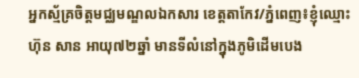អ្នកស្ម័គ្រចិត្តមជ្ឈមណ្ឌលឯកសារ ខេត្តតាកែវ/ភ្នំពេញ៖ខ្ញុំឈ្មោះ ហ៊ុន សាន អាយុ៧២ឆ្នាំ មានទីលំនៅក្នុងភូមិដើមបេង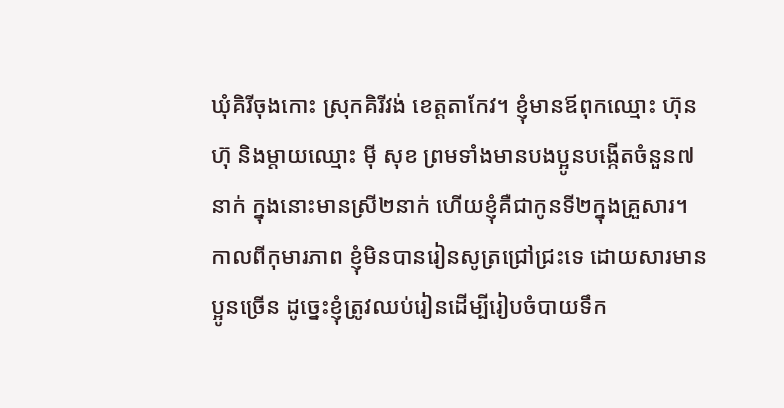ឃុំគិរីចុងកោះ ស្រុកគិរីវង់ ខេត្តតាកែវ។ ខ្ញុំមានឪពុកឈ្មោះ ហ៊ុន ហ៊ុ និងម្តាយឈ្មោះ ម៉ី សុខ ព្រមទាំងមានបងប្អូនបង្កើតចំនួន៧នាក់ ក្នុងនោះមានស្រី២នាក់ ហើយខ្ញុំគឺជាកូនទី២ក្នុងគ្រួសារ។
កាលពីកុមារភាព ខ្ញុំមិនបានរៀនសូត្រជ្រៅជ្រះទេ ដោយសារមានប្អូនច្រើន ដូច្នេះខ្ញុំត្រូវឈប់រៀនដើម្បីរៀបចំបាយទឹក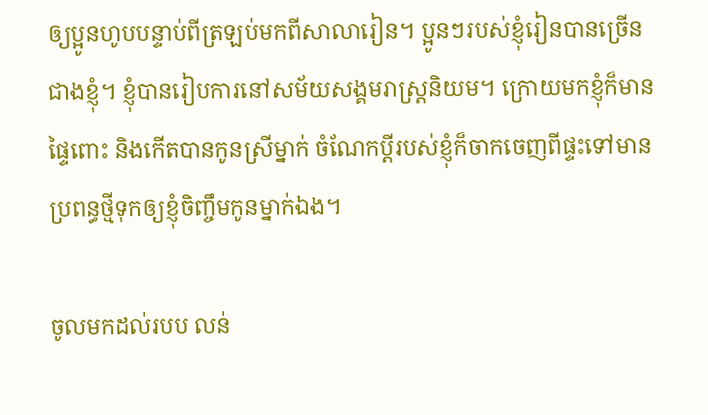ឲ្យប្អូនហូបបន្ទាប់ពីត្រឡប់មកពីសាលារៀន។ ប្អូនៗរបស់ខ្ញុំរៀនបានច្រើនជាងខ្ញុំ។ ខ្ញុំបានរៀបការនៅសម័យសង្គមរាស្ត្រនិយម។ ក្រោយមកខ្ញុំក៏មានផ្ទៃពោះ និងកើតបានកូនស្រីម្នាក់ ចំណែកប្តីរបស់ខ្ញុំក៏ចាកចេញពីផ្ទះទៅមានប្រពន្ធថ្មីទុកឲ្យខ្ញុំចិញ្ចឹមកូនម្នាក់ឯង។

ចូលមកដល់របប លន់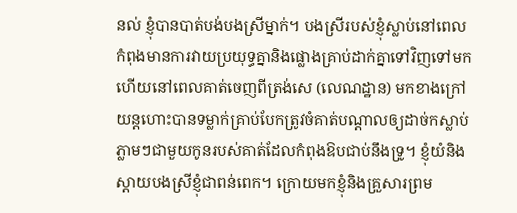នល់ ខ្ញុំបានបាត់បង់បងស្រីម្នាក់។ បងស្រីរបស់ខ្ញុំស្លាប់នៅពេលកំពុងមានការវាយប្រយុទ្ធគ្នានិងផ្លោងគ្រាប់ដាក់គ្នាទៅវិញទៅមក ហើយនៅពេលគាត់ចេញពីត្រង់សេ (លេណដ្ឋាន) មកខាងក្រៅ យន្តហោះបានទម្លាក់គ្រាប់បែកត្រូវចំគាត់បណ្តាលឲ្យដាច់កស្លាប់ភ្លាមៗជាមួយកូនរបស់គាត់ដែលកំពុងឱបជាប់នឹងទ្រូ។ ខ្ញុំយំនិងស្តាយបងស្រីខ្ញុំជាពន់ពេក។ ក្រោយមកខ្ញុំនិងគ្រួសារព្រម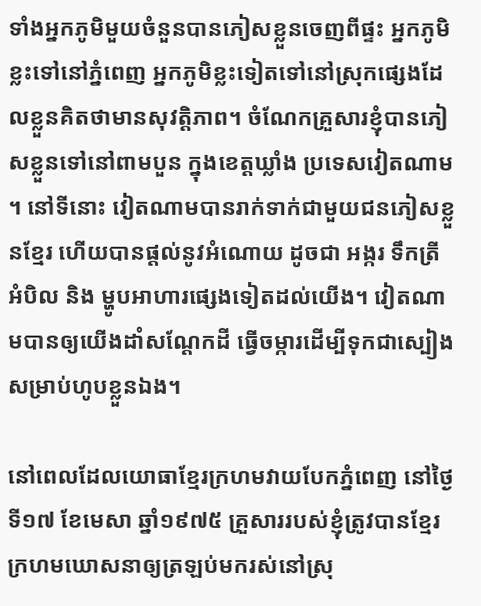ទាំងអ្នកភូមិមួយចំនួនបានភៀសខ្លួនចេញពីផ្ទះ អ្នកភូមិខ្លះទៅនៅភ្នំពេញ អ្នកភូមិខ្លះទៀតទៅនៅស្រុកផ្សេងដែលខ្លួនគិតថាមានសុវត្តិភាព។ ចំណែកគ្រួសារខ្ញុំបានភៀសខ្លួនទៅនៅពាមបួន ក្នុងខេត្តឃ្លាំង ប្រទេសវៀតណាម។ នៅទីនោះ វៀតណាមបានរាក់ទាក់ជាមួយជនភៀសខ្លួនខ្មែរ ហើយបានផ្តល់នូវអំណោយ ដូចជា អង្ករ ទឹកត្រី អំបិល និង ម្ហូបអាហារផ្សេងទៀតដល់យើង។ វៀតណាមបានឲ្យយើងដាំសណ្តែកដី ធ្វើចម្ការដើម្បីទុកជាស្បៀងសម្រាប់ហូបខ្លួនឯង។

នៅពេលដែលយោធាខ្មែរក្រហមវាយបែកភ្នំពេញ នៅថ្ងៃទី១៧ ខែមេសា ឆ្នាំ១៩៧៥ គ្រួសាររបស់ខ្ញុំត្រូវបានខ្មែរក្រហមឃោសនាឲ្យត្រឡប់មករស់នៅស្រុ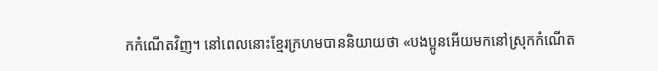កកំណើតវិញ។ នៅពេលនោះខ្មែរក្រហមបាននិយាយថា «បងប្អូនអើយមកនៅស្រុកកំណើត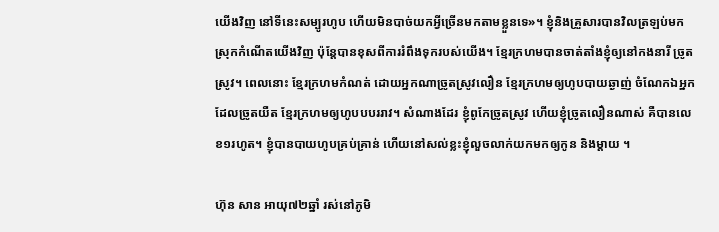យើងវិញ នៅទីនេះសម្បូរហូប ហើយមិនបាច់យកអ្វីច្រើនមកតាមខ្លួនទេ»។ ខ្ញុំនិងគ្រួសារបានវិលត្រឡប់មកស្រុកកំណើតយើងវិញ ប៉ុន្តែបានខុសពីការរំពឹងទុករបស់យើង។ ខ្មែរក្រហមបានចាត់តាំងខ្ញុំឲ្យនៅកងនារី ច្រូតស្រូវ។ ពេលនោះ ខ្មែរក្រហមកំណត់ ដោយអ្នកណាច្រូតស្រូវលឿន ខ្មែរក្រហមឲ្យហូបបាយឆ្ងាញ់ ចំណែកឯអ្នកដែលច្រូតយឺត ខ្មែរក្រហមឲ្យហូបបបររាវ។ សំណាងដែរ ខ្ញុំពូកែច្រូតស្រូវ ហើយខ្ញុំច្រូតលឿនណាស់ គឺបានលេខ១រហូត។ ខ្ញុំបានបាយហូបគ្រប់គ្រាន់ ហើយនៅសល់ខ្លះខ្ញុំលួចលាក់យកមកឲ្យកូន និងម្តាយ ។

ហ៊ុន សាន អាយុ៧២ឆ្នាំ រស់នៅភូមិ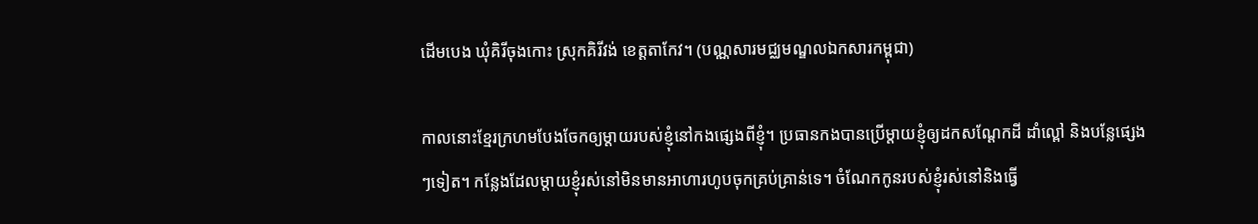ដើមបេង ឃុំគិរីចុងកោះ ស្រុកគិរីវង់ ខេត្តតាកែវ។ (បណ្ណសារមជ្ឈមណ្ឌលឯកសារកម្ពុជា)

កាលនោះខ្មែរក្រហមបែងចែកឲ្យម្តាយរបស់ខ្ញុំនៅកងផ្សេងពីខ្ញុំ។ ប្រធានកងបានប្រើម្តាយខ្ញុំឲ្យដកសណ្តែកដី ដាំល្ពៅ និងបន្លែផ្សេងៗទៀត។ កន្លែងដែលម្តាយខ្ញុំរស់នៅមិនមានអាហារហូបចុកគ្រប់គ្រាន់ទេ។ ចំណែកកូនរបស់ខ្ញុំរស់នៅនិងធ្វើ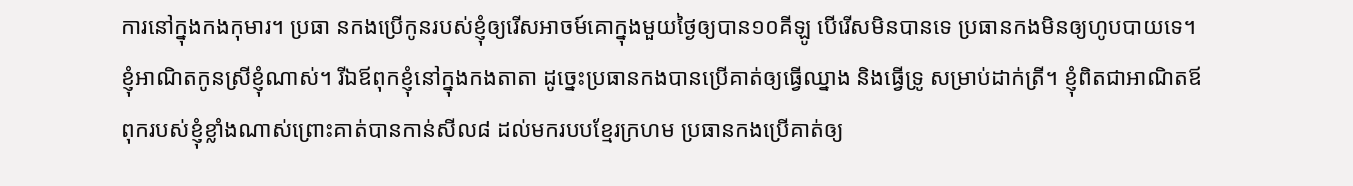ការនៅក្នុងកងកុមារ។ ប្រធា នកងប្រើកូនរបស់ខ្ញុំឲ្យរើសអាចម៍គោក្នុងមួយថ្ងៃឲ្យបាន១០គីឡូ បើរើសមិនបានទេ ប្រធានកងមិនឲ្យហូបបាយទេ។ ខ្ញុំអាណិតកូនស្រីខ្ញុំណាស់។ រីឯឪពុកខ្ញុំនៅក្នុងកងតាតា ដូច្នេះប្រធានកងបានប្រើគាត់ឲ្យធ្វើឈ្នាង និងធ្វើទ្រូ សម្រាប់ដាក់ត្រី។ ខ្ញុំពិតជាអាណិតឪពុករបស់ខ្ញុំខ្លាំងណាស់ព្រោះគាត់បានកាន់សីល៨ ដល់មករបបខ្មែរក្រហម ប្រធានកងប្រើគាត់ឲ្យ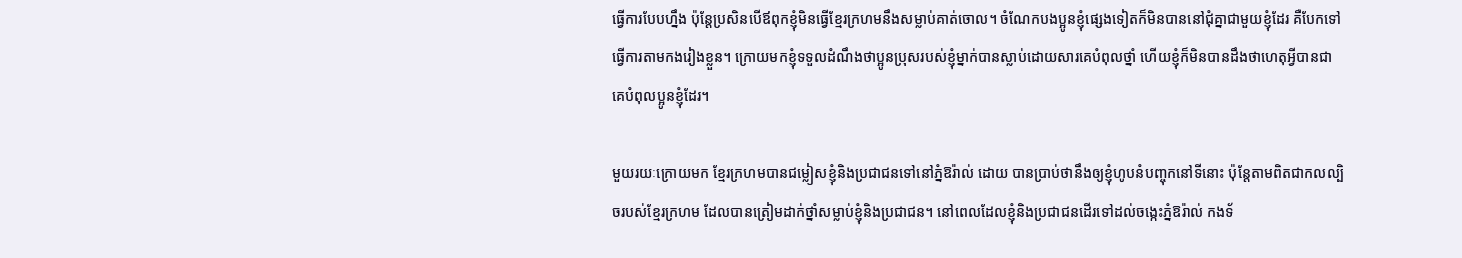ធ្វើការបែបហ្នឹង ប៉ុន្តែប្រសិនបើឪពុកខ្ញុំមិនធ្វើខ្មែរក្រហមនឹងសម្លាប់គាត់ចោល។ ចំណែកបងប្អូនខ្ញុំផ្សេងទៀតក៏មិនបាននៅជុំគ្នាជាមួយខ្ញុំដែរ គឺបែកទៅធ្វើការតាមកងរៀងខ្លួន។ ក្រោយមកខ្ញុំទទួលដំណឹងថាប្អូនប្រុសរបស់ខ្ញុំម្នាក់បានស្លាប់ដោយសារគេបំពុលថ្នាំ ហើយខ្ញុំក៏មិនបានដឹងថាហេតុអ្វីបានជាគេបំពុលប្អូនខ្ញុំដែរ។

មួយរយៈក្រោយមក ខ្មែរក្រហមបានជម្លៀសខ្ញុំនិងប្រជាជនទៅនៅភ្នំឱរ៉ាល់ ដោយ បានប្រាប់ថានឹងឲ្យខ្ញុំហូបនំបញ្ចុកនៅទីនោះ ប៉ុន្តែតាមពិតជាកលល្បិចរបស់ខ្មែរក្រហម ដែលបានត្រៀមដាក់ថ្នាំសម្លាប់ខ្ញុំនិងប្រជាជន។ នៅពេលដែលខ្ញុំនិងប្រជាជនដើរទៅដល់ចង្កេះភ្នំឱរ៉ាល់ កងទ័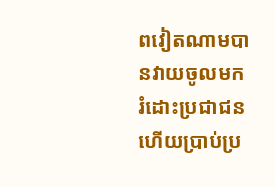ពវៀតណាមបានវាយចូលមករំដោះប្រជាជន ហើយប្រាប់ប្រ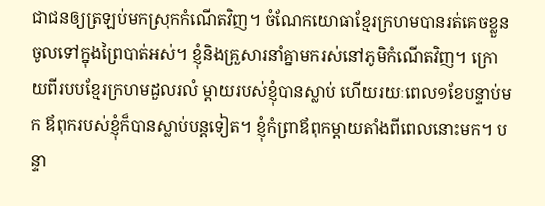ជាជនឲ្យត្រឡប់មកស្រុកកំណើតវិញ។ ចំណែកយោធាខ្មែរក្រហមបានរត់គេចខ្លួនចូលទៅក្នុងព្រៃបាត់អស់។ ខ្ញុំនិងគ្រួសារនាំគ្នាមករស់នៅភូមិកំណើតវិញ។ ក្រោយពីរបបខ្មែរក្រហមដួលរលំ ម្តាយរបស់ខ្ញុំបានស្លាប់ ហើយរយៈពេល១ខែបន្ទាប់មក ឪពុករបស់ខ្ញុំក៏បានស្លាប់បន្តទៀត។ ខ្ញុំកំព្រាឪពុកម្តាយតាំងពីពេលនោះមក។ បន្ទា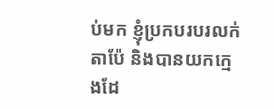ប់មក ខ្ញុំប្រកបរបរលក់តាប៉ែ និងបានយកក្មេងដែ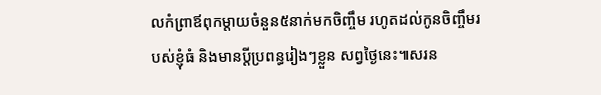លកំព្រាឪពុកម្តាយចំនួន៥នាក់មកចិញ្ចឹម រហូតដល់កូនចិញ្ចឹមរបស់ខ្ញុំធំ និងមានប្តីប្រពន្ធរៀងៗខ្លួន សព្វថ្ងៃនេះ៕សរន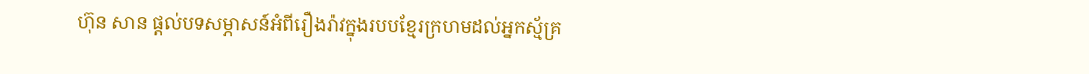ហ៊ុន សាន ផ្តល់បទសម្ភាសន៍អំពីរឿងរ៉ាវក្នុងរបបខ្មែរក្រហមដល់អ្នកស្ម័គ្រ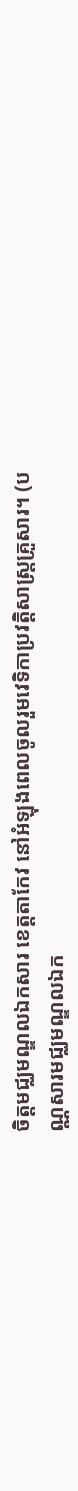ចិត្តមជ្ឈមណ្ឌលឯកសារ ខេត្តតាកែវ នៅអំឡុងពេលចូលរួមវេទិកាប្រវត្តិសាស្ត្រគ្រួសារ។ (បណ្ណសារមជ្ឈមណ្ឌលឯក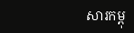សារកម្ពុ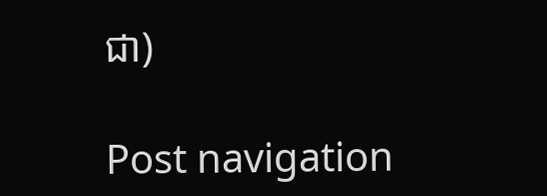ជា)

Post navigation